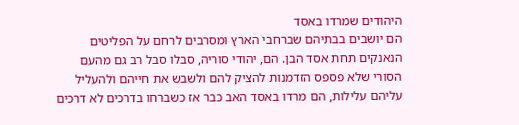היהודים שמרדו באסד
הם יושבים בבתיהם שברחבי הארץ ומסרבים לרחם על הפליטים הנאנקים תחת אסד הבן. הם, יהודי סוריה, סבלו סבל רב גם מהעם הסורי שלא פספס הזדמנות להציק להם ולשבש את חייהם ולהעליל עליהם עלילות, הם מרדו באסד האב כבר אז כשברחו בדרכים לא דרכים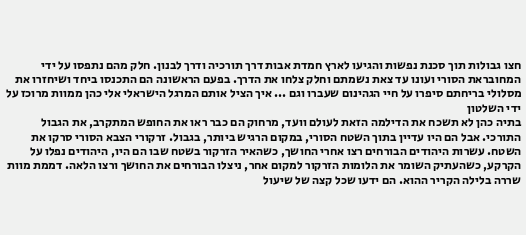חצו גבולות תוך סכנת נפשות והגיעו לארץ חמדת אבות דרך תורכיה ודרך לבנון. חלק מהם נתפסו על ידי המחובראת הסורי ועונו עד צאת נשמתם וחלק צלחו את הדרך. בפעם הראשונה הם התכנסו ביחד ושיחזרו את מסלולי בריחתם סיפרו על חיי הגהינום שעברו וגם ... איך הציל אותם המרגל הישראלי אלי כהן ממוות מרוכז על ידי השלטון
בתיה כהן לא תשכח את הדילמה הזאת לעולם וועד, מרחוק הם כבר ראו את החופש המתקרב, את הגבול התורכי. אבל הם היו עדיין בתוך השטח הסורי, במקום הרגיש ביותר, בגבול. זרקורי הצבא הסורי סרקו את השטח. עשרות היהודים הבורחים רצו אחרי החושך, כשהאיר הזרקור בשטח שבו הם היו, היהודים נפלו על הקרקע, כשהעתיק השומר את הלומות הזרקור למקום אחר, ניצלו הבורחים את החושך ורצו הלאה. דממת מוות שררה בלילה הקריר ההוא. הם ידעו שכל קצה של שיעול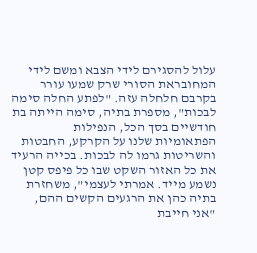עלול להסגירם לידי הצבא ומשם לידי המחובראת הסורי שרק שמעו עורר בקרבם חלחלה עזה. "לפתע החלה סימה לבכות", מספרת בתיה, סימה הייתה בת חודשיים בסך הכל, הנפילות הפתאומיות שלנו על הקרקע, החבטות והשריטות גרמו לה לבכות. בכייה הרעיד את כל האזור השקט שבו כל פיפס קטן נשמע מייד. אמרתי לעצמי", משחזרת בתיה כהן את הרגעים הקשים ההם, "אני חייבת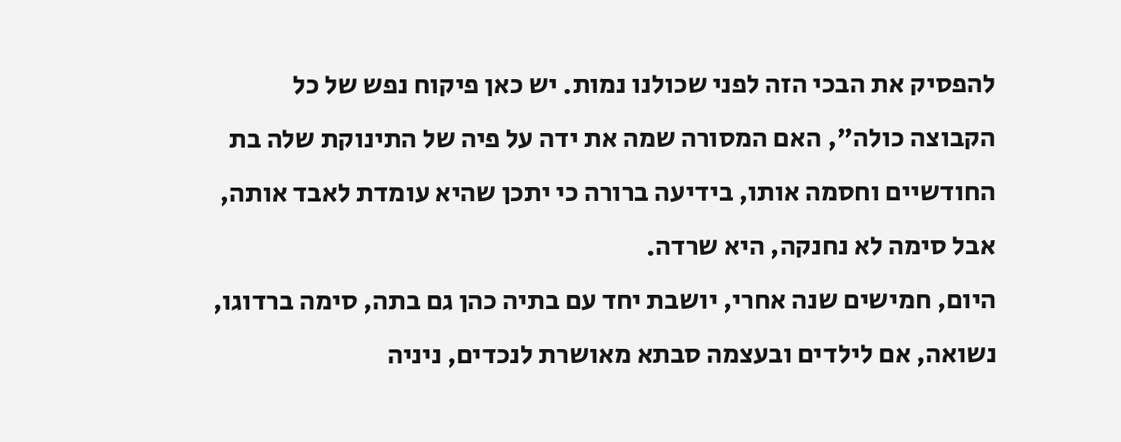להפסיק את הבכי הזה לפני שכולנו נמות. יש כאן פיקוח נפש של כל הקבוצה כולה", האם המסורה שמה את ידה על פיה של התינוקת שלה בת החודשיים וחסמה אותו, בידיעה ברורה כי יתכן שהיא עומדת לאבד אותה, אבל סימה לא נחנקה, היא שרדה.
היום, חמישים שנה אחרי, יושבת יחד עם בתיה כהן גם בתה, סימה ברדוגו, נשואה, אם לילדים ובעצמה סבתא מאושרת לנכדים, ניניה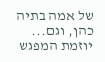של אמה בתיה כהן, וגם... יוזמת המפגש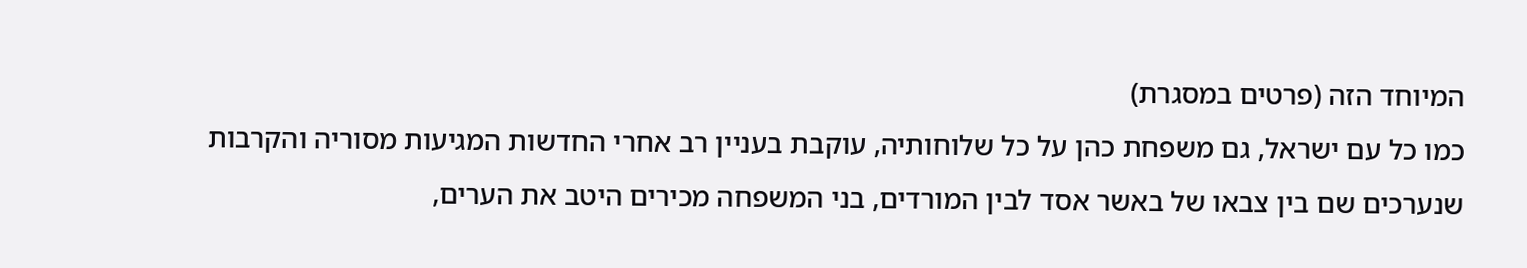המיוחד הזה (פרטים במסגרת)
כמו כל עם ישראל, גם משפחת כהן על כל שלוחותיה, עוקבת בעניין רב אחרי החדשות המגיעות מסוריה והקרבות שנערכים שם בין צבאו של באשר אסד לבין המורדים, בני המשפחה מכירים היטב את הערים,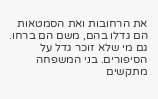את הרחובות ואת הסמטאות הם גדלו בהם, משם הם ברחו. גם מי שלא זוכר גדל על הסיפורים. בני המשפחה מתקשים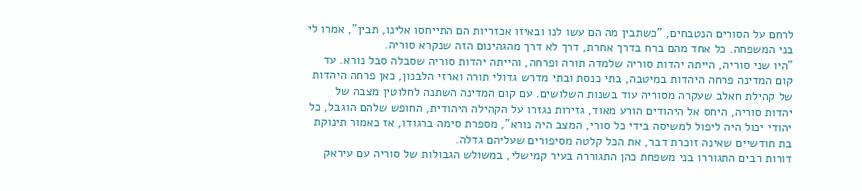לרחם על הסורים הנטבחים, "כשתבין מה הם עשו לנו ובאיזו אכזריות הם התייחסו אלינו, תבין", אמרו לי בני המשפחה. כל אחד מהם ברח בדרך אחרת, דרך לא דרך מהגהינום הזה שנקרא סוריה.
"היו שני סוריה, הייתה יהדות סוריה שלמדה תורה ופרחה, והייתה יהדות סוריה שסבלה סבל נורא. עד קום המדינה פרחה היהדות במיטבה, בתי כנסת ובתי מדרש גדולי תורה וארזי הלבנון, כאן פרחה היהדות של קהילת חאלב שעקרה מסוריה עוד בשנות השלושים. עם קום המדינה השתנה לחלוטין מצבה של יהדות סוריה, היחס אל היהודים הורע מאוד, גזירות נגזרו על הקהילה היהודית, החופש שלהם הוגבל, כל יהודי יכול היה ליפול למשיסה בידי כל סורי, המצב היה נורא", מספרת סימה ברגודו, אז כאמור תינוקת בת חודשיים שאינה זוכרת דבר, את הכל קלטה מסיפורים שעליהם גדלה.
דורות רבים התגוררו בני משפחת כהן התגוררה בעיר קמישלי, במשולש הגבולות של סוריה עם עיראק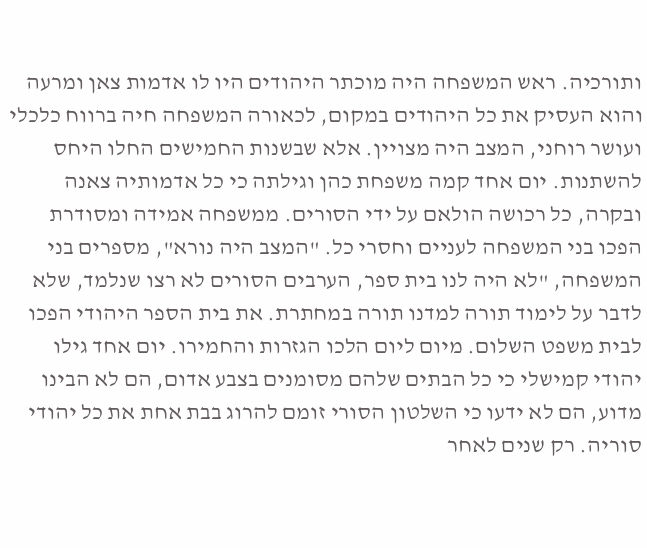ותורכיה. ראש המשפחה היה מוכתר היהודים היו לו אדמות צאן ומרעה והוא העסיק את כל היהודים במקום, לכאורה המשפחה חיה ברווח כלכלי ועושר רוחני, המצב היה מצויין. אלא שבשנות החמישים החלו היחס להשתנות. יום אחד קמה משפחת כהן וגילתה כי כל אדמותיה צאנה ובקרה, כל רכושה הולאם על ידי הסורים. ממשפחה אמידה ומסודרת הפכו בני המשפחה לעניים וחסרי כל. "המצב היה נורא", מספרים בני המשפחה, "לא היה לנו בית ספר, הערבים הסורים לא רצו שנלמד, שלא לדבר על לימוד תורה למדנו תורה במחתרת. את בית הספר היהודי הפכו לבית משפט השלום. מיום ליום הלכו הגזרות והחמירו. יום אחד גילו יהודי קמישלי כי כל הבתים שלהם מסומנים בצבע אדום, הם לא הבינו מדוע, הם לא ידעו כי השלטון הסורי זומם להרוג בבת אחת את כל יהודי סוריה. רק שנים לאחר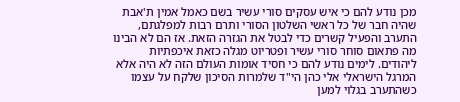מכן נודע להם כי איש עסקים סורי עשיר בשם כאמל אמין ת'אבת שהיה חבר של כל ראשי השלטון הסורי ותרם רבות למפלגתם, התערב והפעיל קשרים כדי לבטל את הגזרה הזאת. אז הם לא הבינו מה פתאום סוחר סורי עשיר ופטריוט מגלה כזאת איכפתיות ליהודים. לימים נודע להם כי חסיד אומות העולם הזה לא היה אלא המרגל הישראלי אלי כהן הי"ד שלמרות הסיכון שלקח על עצמו כשהתערב בגלוי למען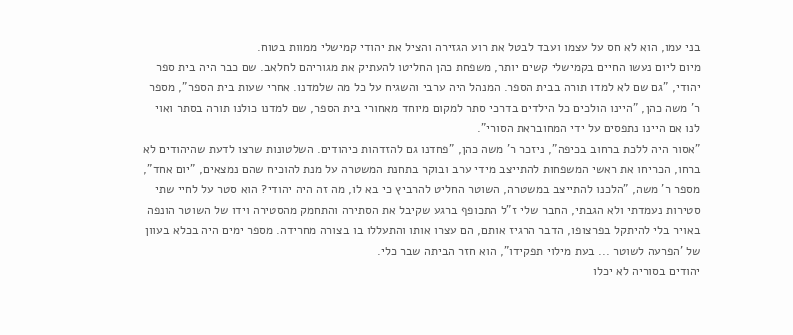בני עמו, הוא לא חס על עצמו ועבד לבטל את רוע הגזירה והציל את יהודי קמישלי ממוות בטוח.
מיום ליום נעשו החיים בקמישלי קשים יותר, משפחת כהן החליטו להעתיק את מגוריהם לחלאב. שם כבר היה בית ספר יהודי, "גם שם לא למדו תורה בבית הספר. המנהל היה ערבי והשגיח על כל מה שלמדנו. אחרי שעות בית הספר", מספר ר' משה כהן, "היינו הולכים כל הילדים בדרכי סתר למקום מיוחד מאחורי בית הספר, שם למדנו כולנו תורה בסתר ואוי לנו אם היינו נתפסים על ידי המחובראת הסורי".
"אסור היה ללכת ברחוב בכיפה", ניזכר ר' משה כהן, "פחדנו גם להזדהות כיהודים. השלטונות שרצו לדעת שהיהודים לא ברחו, הכריחו את ראשי המשפחות להתייצב מידי ערב ובוקר בתחנת המשטרה על מנת להוכיח שהם נמצאים, "יום אחד", מספר ר' משה, "הלכנו להתייצב במשטרה, השוטר החליט להרביץ כי בא לו, מה זה היה יהודי? הוא סטר על לחיי שתי סטירות נעמדתי ולא הגבתי, החבר שלי ז"ל התכופף ברגע שקיבל את הסתירה והתחמק מהסטירה וידו של השוטר הונפה באויר בלי להיתקל בפרצופו, הדבר הרגיז אותם, הם עצרו אותו והתעללו בו בצורה מחרידה. מספר ימים היה בכלא בעוון של 'הפרעה לשוטר ... בעת מילוי תפקידו", הוא חזר הביתה שבר כלי.
יהודים בסוריה לא יכלו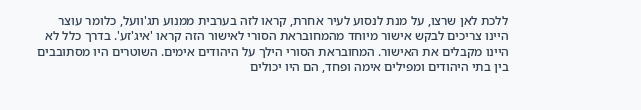ללכת לאן שרצו, על מנת לנסוע לעיר אחרת, קראו לזה בערבית ממנוע תג'וועל, כלומר עוצר היינו צריכים לבקש אישור מיוחד מהמחובראת הסורי לאישור הזה קראו 'איג'זע'. בדרך כלל לא היינו מקבלים את האישור. המחובראת הסורי הילך על היהודים אימים. השוטרים היו מסתובבים בין בתי היהודים ומפילים אימה ופחד, הם היו יכולים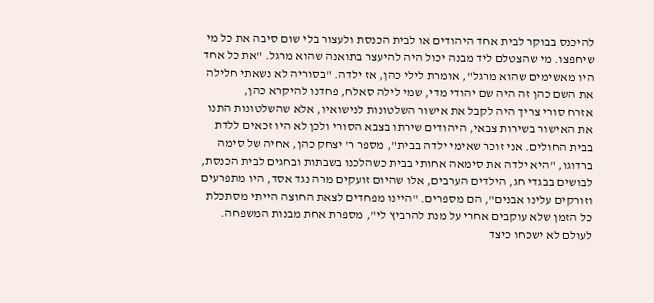להיכנס בבוקר לבית אחד היהודים או לבית הכנסת ולעצור בלי שום סיבה את כל מי שיחפצו. מי שהצטלם ליד מבנה יכול היה להיעצר בתואנה שהוא מרגל. "את כל אחד היו מאשימים שהוא מרגל", אומרת לילי כהן, אז ילדה. "בסוריה לא נשאתי חלילה את השם כהן זה היה שם יהודי מדי, שמי לילה סאלח, פחדנו להיקרא כהן,
אזרח סורי צריך היה לקבל את אישור השלטונות לנישואיו, אלא שהשלטונות התנו את האישור בשירות צבאי, היהודים שירתו בצבא הסורי ולכן לא היו זכאים ללדת בבית החולים. אני זוכר שאימי ילדה בבית", מספר ר' יצחק כהן, אחיה של סימה ברדוגו, "היא ילדה את סימאה אחותי בבית כשהלכנו בשבתות ובחגים לבית הכנסת, לבושים בבגדי חג, הילדים הערבים, אלו שהיום זועקים מרה נגד אסד, היו מתפרעים וזורקים עלינו אבנים", הם מספרים. "היינו מפחדים לצאת החוצה הייתי מסתכלת כל הזמן שלא עוקבים אחרי על מנת להרביץ לי", מספרת אחת מבנות המשפחה. לעולם לא ישכחו כיצד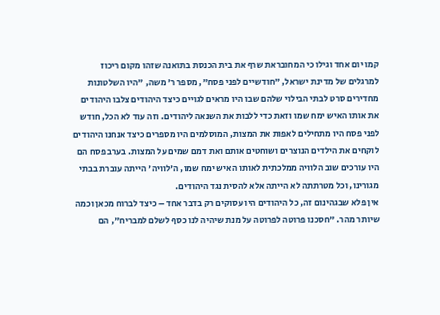קמו יום אחד וגילו כי המחובראת שרף את בית הכנסת בתואנה שזהו מקום ריכוז למרגלים של מדינת ישראל, "חודשיים לפני פסח", מספר ר' משה, "היו השלטונות מחדירים סרט לבתי הבילוי שלהם שבו היו מראים לגויים כיצד היהודים צלבו היהודים את אותו האיש ימח שמו וזאת כדי ללבות את השנאה ליהודים. וזה עוד לא הכל, חודש לפני פסח היו מתחילים לאפות את המצות, המוסלמים היו מספרים כיצד אנחנו היהודים לוקחים את הילדים הנוצרים ושוחטים אותם ואת דמם שמים על המצות. בערב פסח הם היו עורכים שוב הלוויה ממלכתית לאותו האיש ימח שמו, ה'לוויה' הייתה עוברת בבתי מגורינו, וכל מטרתתה לא הייתה אלא להסית נגד היהודים.
אין פלא שבגהינום זה, כל היהודים היו עסוקים רק בדבר אחד – כיצד לברוח מכאן וכמה שיותר מהר. "חסכנו פרוטה לפרוטה על מנת שיהיה לנו כסף לשלם למבריח", הם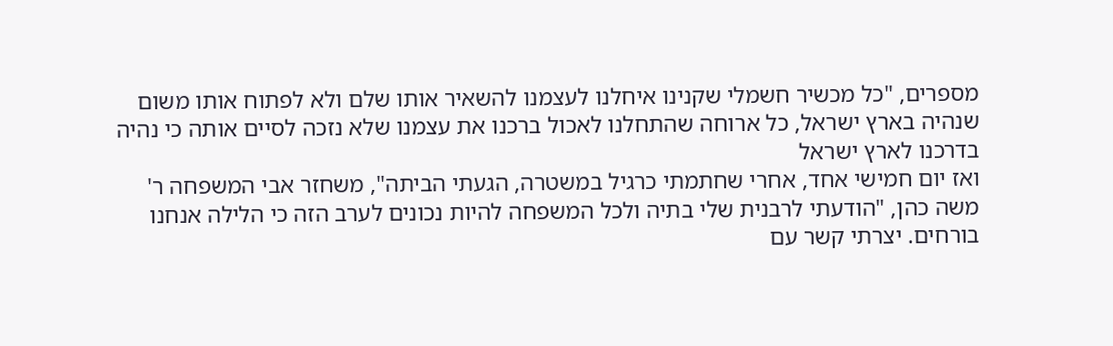מספרים, "כל מכשיר חשמלי שקנינו איחלנו לעצמנו להשאיר אותו שלם ולא לפתוח אותו משום שנהיה בארץ ישראל, כל ארוחה שהתחלנו לאכול ברכנו את עצמנו שלא נזכה לסיים אותה כי נהיה בדרכנו לארץ ישראל
ואז יום חמישי אחד, אחרי שחתמתי כרגיל במשטרה, הגעתי הביתה", משחזר אבי המשפחה ר' משה כהן, "הודעתי לרבנית שלי בתיה ולכל המשפחה להיות נכונים לערב הזה כי הלילה אנחנו בורחים. יצרתי קשר עם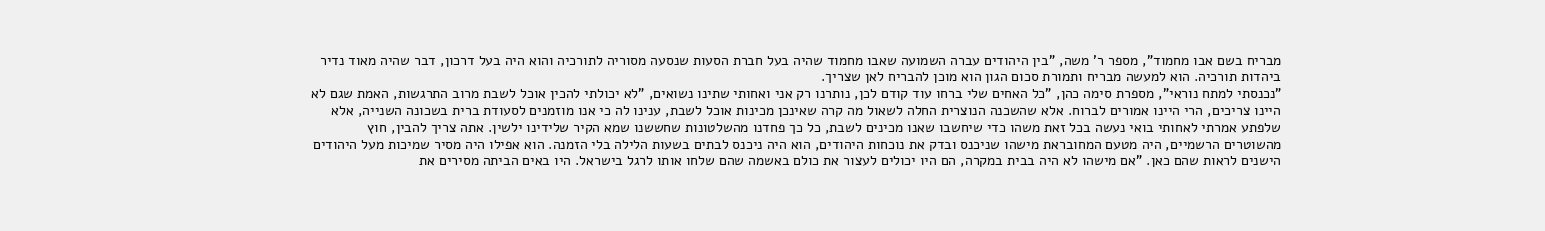מבריח בשם אבו מחמוד", מספר ר' משה, "בין היהודים עברה השמועה שאבו מחמוד שהיה בעל חברת הסעות שנסעה מסוריה לתורכיה והוא היה בעל דרכון, דבר שהיה מאוד נדיר ביהדות תורכיה. הוא למעשה מבריח ותמורת סכום הגון הוא מוכן להבריח לאן שצריך.
"נכנסתי למתח נוראי", מספרת סימה כהן, "כל האחים שלי ברחו עוד קודם לכן, נותרנו רק אני ואחותי שתינו נשואים, "לא יכולתי להכין אוכל לשבת מרוב התרגשות, האמת שגם לא היינו צריכים, הרי היינו אמורים לברוח. אלא שהשכנה הנוצרית החלה לשאול מה קרה שאינכן מכינות אוכל לשבת, ענינו לה כי אנו מוזמנים לסעודת ברית בשכונה השנייה, אלא שלפתע אמרתי לאחותי בואי נעשה בכל זאת משהו כדי שיחשבו שאנו מכינים לשבת, כל כך פחדנו מהשלטונות שחששנו שמא הקיר שלידינו ילשין. אתה צריך להבין, חוץ מהשוטרים הרשמיים, היה מטעם המחובראת מישהו שניכנס ובדק את נוכחות היהודים, הוא היה ניכנס לבתים בשעות הלילה בלי הזמנה. הוא אפילו היה מסיר שמיכות מעל היהודים הישנים לראות שהם כאן. "אם מישהו לא היה בבית במקרה, הם היו יכולים לעצור את כולם באשמה שהם שלחו אותו לרגל בישראל. היו באים הביתה מסירים את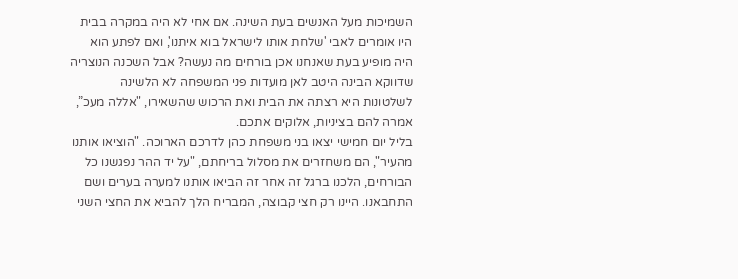השמיכות מעל האנשים בעת השינה. אם אחי לא היה במקרה בבית היו אומרים לאבי 'שלחת אותו לישראל בוא איתנו', ואם לפתע הוא היה מופיע בעת שאנחנו אכן בורחים מה נעשה? אבל השכנה הנוצריה שדווקא הבינה היטב לאן מועדות פני המשפחה לא הלשינה לשלטונות היא רצתה את הבית ואת הרכוש שהשאירו, "אללה מעכ”, אמרה להם בציניות, אלוקים אתכם.
בליל יום חמישי יצאו בני משפחת כהן לדרכם הארוכה. "הוציאו אותנו מהעיר", הם משחזרים את מסלול בריחתם, "על יד ההר נפגשנו כל הבורחים, הלכנו ברגל זה אחר זה הביאו אותנו למערה בערים ושם התחבאנו. היינו רק חצי קבוצה, המבריח הלך להביא את החצי השני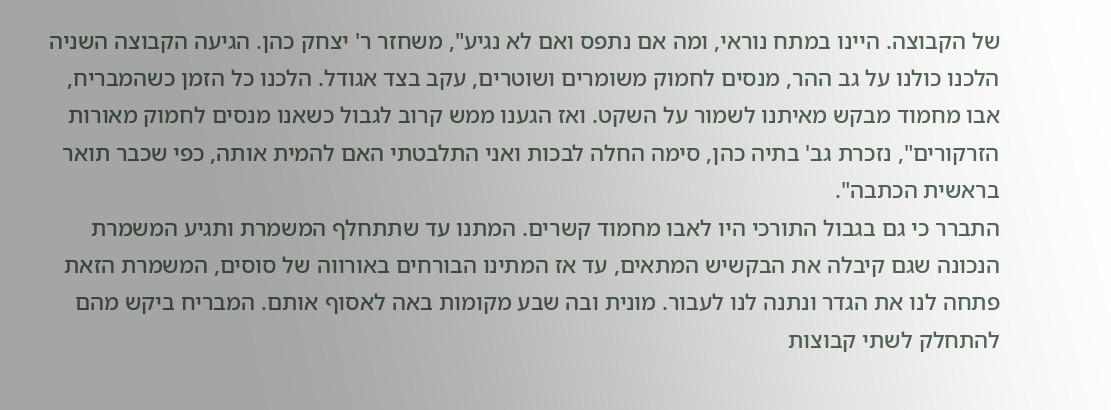של הקבוצה. היינו במתח נוראי, ומה אם נתפס ואם לא נגיע", משחזר ר' יצחק כהן. הגיעה הקבוצה השניה הלכנו כולנו על גב ההר, מנסים לחמוק משומרים ושוטרים, עקב בצד אגודל. הלכנו כל הזמן כשהמבריח, אבו מחמוד מבקש מאיתנו לשמור על השקט. ואז הגענו ממש קרוב לגבול כשאנו מנסים לחמוק מאורות הזרקורים", נזכרת גב' בתיה כהן, סימה החלה לבכות ואני התלבטתי האם להמית אותה, כפי שכבר תואר בראשית הכתבה".
התברר כי גם בגבול התורכי היו לאבו מחמוד קשרים. המתנו עד שתתחלף המשמרת ותגיע המשמרת הנכונה שגם קיבלה את הבקשיש המתאים, עד אז המתינו הבורחים באורווה של סוסים, המשמרת הזאת פתחה לנו את הגדר ונתנה לנו לעבור. מונית ובה שבע מקומות באה לאסוף אותם. המבריח ביקש מהם להתחלק לשתי קבוצות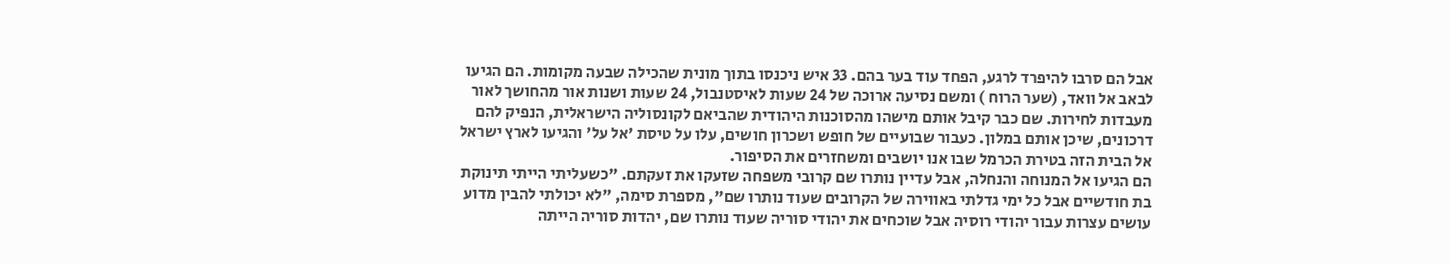אבל הם סרבו להיפרד לרגע, הפחד עוד בער בהם. 33 איש ניכנסו בתוך מונית שהכילה שבעה מקומות. הם הגיעו לבאב אל וואד, (שער הרוח ) ומשם נסיעה ארוכה של 24 שעות לאיסטנבול, 24 שעות ושנות אור מהחושך לאור מעבדות לחירות. שם כבר קיבל אותם מישהו מהסוכנות היהודית שהביאם לקונסוליה הישראלית, הנפיק להם דרכונים, שיכן אותם במלון. כעבור שבועיים של חופש ושכרון חושים, עלו על טיסת 'אל על' והגיעו לארץ ישראל אל הבית הזה בטירת הכרמל שבו אנו יושבים ומשחזרים את הסיפור.
הם הגיעו אל המנוחה והנחלה, אבל עדיין נותרו שם קרובי משפחה שזעקו את זעקתם. "כשעליתי הייתי תינוקת בת חודשיים אבל כל ימי גדלתי באווירה של הקרובים שעוד נותרו שם", מספרת סימה, "לא יכולתי להבין מדוע עושים עצרות עבור יהודי רוסיה אבל שוכחים את יהודי סוריה שעוד נותרו שם, יהדות סוריה הייתה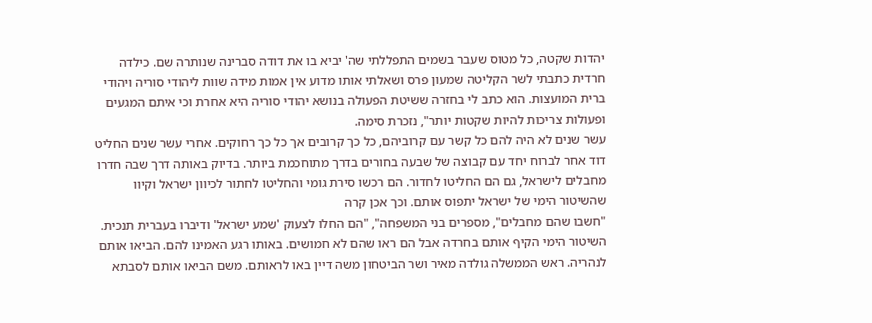יהדות שקטה, כל מטוס שעבר בשמים התפללתי שה' יביא בו את דודה סברינה שנותרה שם. כילדה חרדית כתבתי לשר הקליטה שמעון פרס ושאלתי אותו מדוע אין אמות מידה שוות ליהודי סוריה ויהודי ברית המועצות. הוא כתב לי בחזרה ששיטת הפעולה בנושא יהודי סוריה היא אחרת וכי איתם המגעים ופעולות צריכות להיות שקטות יותר", נזכרת סימה.
עשר שנים לא היה להם כל קשר עם קרוביהם, כל כך קרובים אך כל כך רחוקים. אחרי עשר שנים החליט דוד אחר לברוח יחד עם קבוצה של שבעה בחורים בדרך מתוחכמת ביותר. בדיוק באותה דרך שבה חדרו מחבלים לישראל, גם הם החליטו לחדור. הם רכשו סירת גומי והחליטו לחתור לכיוון ישראל וקיוו שהשיטור הימי של ישראל יתפוס אותם. וכך אכן קרה
"חשבו שהם מחבלים", מספרים בני המשפחה", "הם החלו לצעוק 'שמע ישראל' ודיברו בעברית תנכית. השיטור הימי הקיף אותם בחרדה אבל הם ראו שהם לא חמושים. באותו רגע האמינו להם. הביאו אותם לנהריה. ראש הממשלה גולדה מאיר ושר הביטחון משה דיין באו לראותם. משם הביאו אותם לסבתא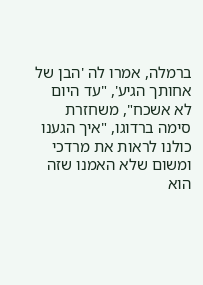ברמלה, אמרו לה 'הבן של אחותך הגיע', "עד היום לא אשכח", משחזרת סימה ברדוגו, "איך הגענו כולנו לראות את מרדכי ומשום שלא האמנו שזה הוא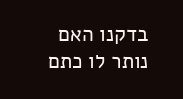בדקנו האם נותר לו כתם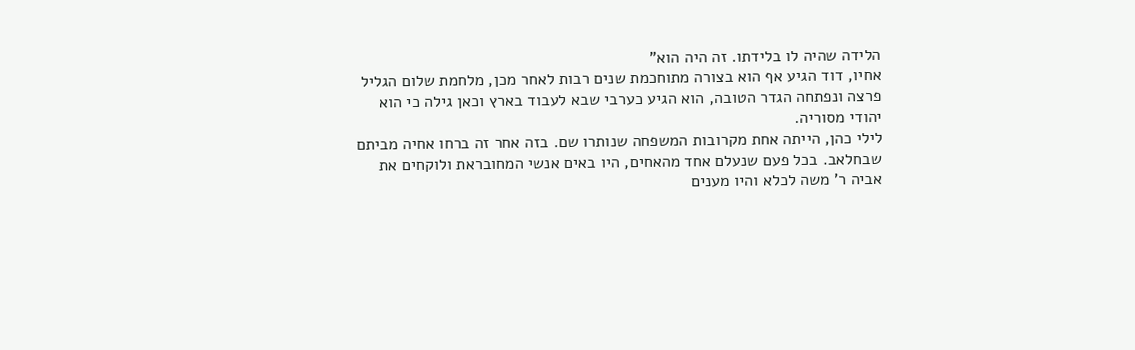הלידה שהיה לו בלידתו. זה היה הוא"
אחיו, דוד הגיע אף הוא בצורה מתוחכמת שנים רבות לאחר מכן, מלחמת שלום הגליל פרצה ונפתחה הגדר הטובה, הוא הגיע כערבי שבא לעבוד בארץ וכאן גילה כי הוא יהודי מסוריה.
לילי כהן, הייתה אחת מקרובות המשפחה שנותרו שם. בזה אחר זה ברחו אחיה מביתם שבחלאב. בכל פעם שנעלם אחד מהאחים, היו באים אנשי המחובראת ולוקחים את אביה ר' משה לכלא והיו מענים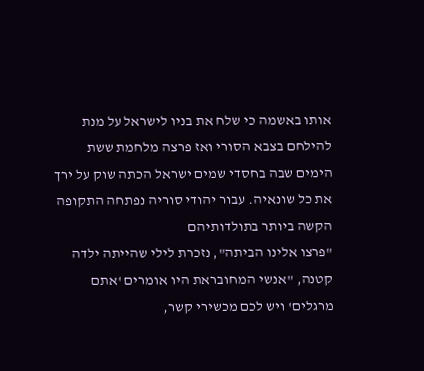אותו באשמה כי שלח את בניו לישראל על מנת להילחם בצבא הסורי ואז פרצה מלחמת ששת הימים שבה בחסדי שמים ישראל הכתה שוק על ירך את כל שונאיה. עבור יהודי סוריה נפתחה התקופה הקשה ביותר בתולדותיהם
"פרצו אלינו הביתה", נזכרת לילי שהייתה ילדה קטנה, "אנשי המחובראת היו אומרים 'אתם מרגלים' ויש לכם מכשירי קשר,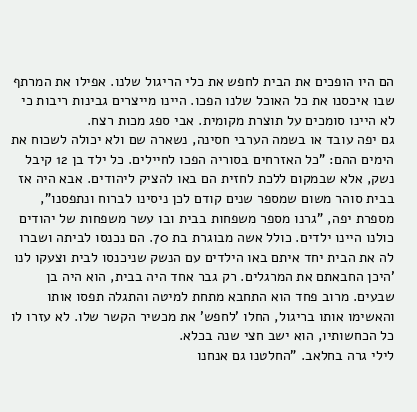הם היו הופכים את הבית לחפש את כלי הריגול שלנו. אפילו את המרתף שבו איכסנו את כל האוכל שלנו הפכו. היינו מייצרים גבינות ריבות כי לא היינו סומכים על תוצרת מקומית. אבי ספג מכות רצח.
גם יפה עובד או בשמה הערבי חסינה, נשארה שם ולא יכולה לשכוח את הימים ההם: "כל האזרחים בסוריה הפכו לחיילים. כל ילד בן 12 קיבל נשק, אלא שבמקום ללכת לחזית הם באו להציק ליהודים. אבא היה אז בבית סוהר משום שמספר שנים קודם לכן ניסינו לברוח ונתפסנו", מספרת יפה, "גרנו מספר משפחות בבית ובו עשר משפחות של יהודים כולנו היינו ילדים. כולל אשה מבוגרת בת 70. הם נכנסו לביתה ושברו לה את הבית יחד איתם באו הילדים עם הנשק שניכנסו לבית וצעקו לנו 'היכן החבאתם את המרגלים. רק גבר אחד היה בבית, הוא היה בן שבעים. מרוב פחד הוא התחבא מתחת למיטה והתגלה תפסו אותו והאשימו אותו בריגול, החלו 'לחפש' את מכשיר הקשר שלו. לא עזרו לו כל הכחשותיו, הוא ישב חצי שנה בכלא.
לילי גרה בחלאב. "החלטנו גם אנחנו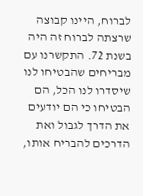לברוח, היינו קבוצה שרצתה לברוח זה היה בשנת 72. התקשרנו עם מבריחים שהבטיחו לנו שיסדרו לנו הכל, הם הבטיחו כי הם יודעים את הדרך לגבול ואת הדרכים להבריח אותו,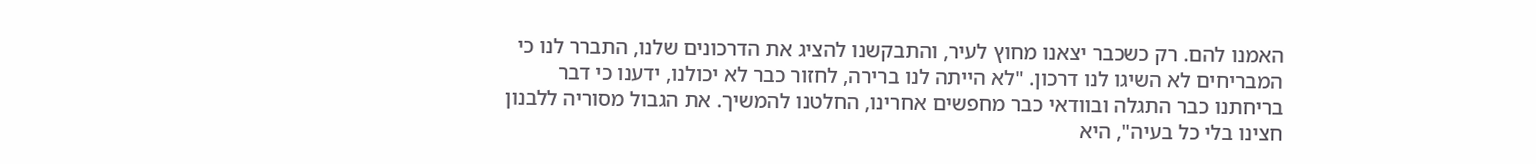האמנו להם. רק כשכבר יצאנו מחוץ לעיר, והתבקשנו להציג את הדרכונים שלנו, התברר לנו כי המבריחים לא השיגו לנו דרכון. "לא הייתה לנו ברירה, לחזור כבר לא יכולנו, ידענו כי דבר בריחתנו כבר התגלה ובוודאי כבר מחפשים אחרינו, החלטנו להמשיך. את הגבול מסוריה ללבנון חצינו בלי כל בעיה", היא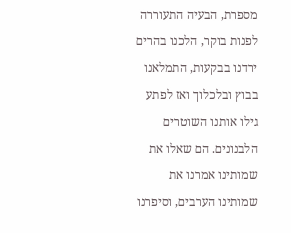מספרת, הבעיה התעוררה לפנות בוקר, הלכנו בהרים ירדנו בבקעות, התמלאנו בבוץ ובלכלוך ואז לפתע גילו אותנו השוטרים הלבנונים. הם שאלו את שמותינו אמרנו את שמותינו הערבים, וסיפרנו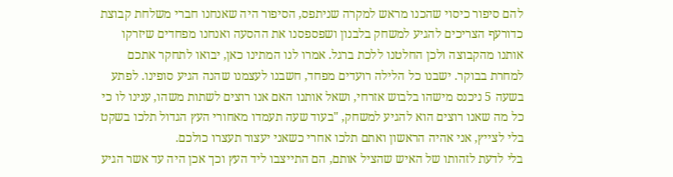להם סיפור כיסוי שהכנו מראש למקרה שניתפס, הסיפור היה שאנחנו חברי משלחת קבוצת כדורעף הצריכים להגיע למשחק בלבנון ושפספסנו את ההסעה ואנחנו מפחדים שיזרקו אותנו מהקבוצה ולכן החלטנו ללכת ברגל. אמרו לנו המתינו כאן, יבואו לתחקר אתכם למחרת בבוקר. ישבנו כל הלילה רועדים מפחד, חשבנו לעצמנו שהנה הגיע סופינו. לפתע בשעה 5 ניכנס מישהו בלבוש אזרחי, ושאל אותנו האם אנו רוצים לשתות משהו, ענינו לו כי כל מה שאנו רוצים הוא להגיע למשחק, "בעוד שעה תעמדו מאחורי העץ הגדול תלכו בשקט בלי לצייץ, אני אהיה הראשון ואתם תלכו אחרי כשאני יעצור תעצרו כולכם.
בלי לדעת לזהותו של האיש שהציל אותם, הם התייצבו ליד העץ וכך אכן היה עד אשר הגיע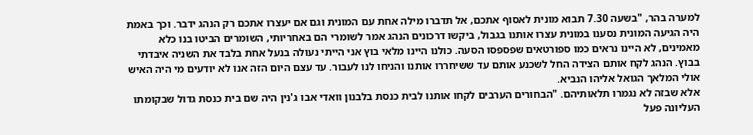למערה בהר, "בשעה 7.30 תבוא מונית לאסוף אתכם, אל תדברו מילה אחת עם המונית וגם אם יעצרו אתכם רק הנהג ידבר. וכך באמת היה הגיעה המונית נסענו במונית עצרו אותנו בגבול, ביקשו דרכונים הנהג אמר לשומרי הם באחריותי, השומרים הביטו בנו כלא מאמינים, לא היינו נראים כמו ספורטאים שפספסו הסעה. כולנו היינו מלאי בוץ אני הייתי נעולה בנעל אחת בלבד את השניה איבדתי בבוץ. הנהג לקח אותם הצידה החל לשכנע אותם עד ששיחררו אותנו והניחו לנו לעבור. עד עצם היום הזה אנו לא יודעים מי היה האיש אולי המלאך הגואל אליהו הנביא.
אלא שבזה לא נגמרו תלאותיהם. "הבחורים הערבים לקחו אותנו לבית כנסת בלבנון וואדי אבו ג'נין היה שם בית כנסת גדול שבקומתו העליונה פעל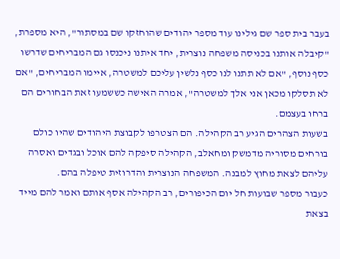בעבר בית ספר שם גילינו עוד מספר יהודים שהוחזקו שם במסתור", היא מספרת, "קיבלה אותנו בכניסה משפחה נוצרית, יחד איתנו ניכנסו גם המבריחים שדרשו כסף נוסף, "אם לא תתנו לנו כסף נלשין עליכם למשטרה, איימו המבריחים, "אם לא תסלקו מכאן אני אלך למשטרה", אמרה האישה כששמעו זאת הבחורים הם ברחו בעצמם.
בשעות הצהרים הגיע רב הקהילה. הם הצטרפו לקבוצת היהודים שהיו כולם בורחים מסוריה מדמשק ומחאלב, הקהילה סיפקה להם אוכל ובגדים ואסרה עליהם לצאת מחוץ למבנה. המשפחה הנוצרית והדרוזית טיפלה בהם.
כעבור מספר שבועות חל יום הכיפורים, רב הקהילה אסף אותם ואמר להם מייד בצאת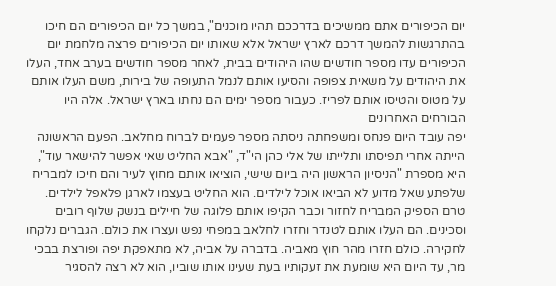יום הכיפורים אתם ממשיכים בדרככם תהיו מוכנים", במשך כל יום הכיפורים הם חיכו בהתרגשות להמשך דרכם לארץ ישראל אלא שאותו יום הכיפורים פרצה מלחמת יום הכיפורים עדו מספר חודשים שהו היהודים בבית, לאחר מספר חודשים בערב אחד, העלו את היהודים על משאית צפופה והסיעו אותם לנמל התעופה של בירות, משם העלו אותם על מטוס והטיסו אותם לפריז. כעבור מספר ימים הם נחתו בארץ ישראל. אלה היו הבורחים האחרונים
יפה עובד היום פנחס ומשפחתה ניסתה מספר פעמים לברוח מחלאב. הפעם הראשונה הייתה אחרי תפיסתו ותלייתו של אלי כהן הי"ד, "אבא החליט שאי אפשר להישאר עוד", היא מספרת "הניסיון הראשון היה ביום שישי, הוציאו אותם מחוץ לעיר והם חיכו למבריח שלפתע שאל מדוע לא הביאו אוכל לילדים. הוא החליט בעצמו לארגן פלאפל לילדים. טרם הספיק המבריח לחזור וכבר הקיפו אותם פלוגה של חיילים בנשק שלוף רובים וסכינים. הם העלו אותם לטנדר וחזרו לחלאב במפחי נפש ועצרו את כולם. הגברים נלקחו לחקירה. כולם חזרו מהר חוץ מאביה. בדברה על אביה, לא מתאפקת יפה ופורצת בבכי מר, עד היום היא שומעת את זעקותיו בעת שעינו אותו שוביו, הוא לא רצה להסגיר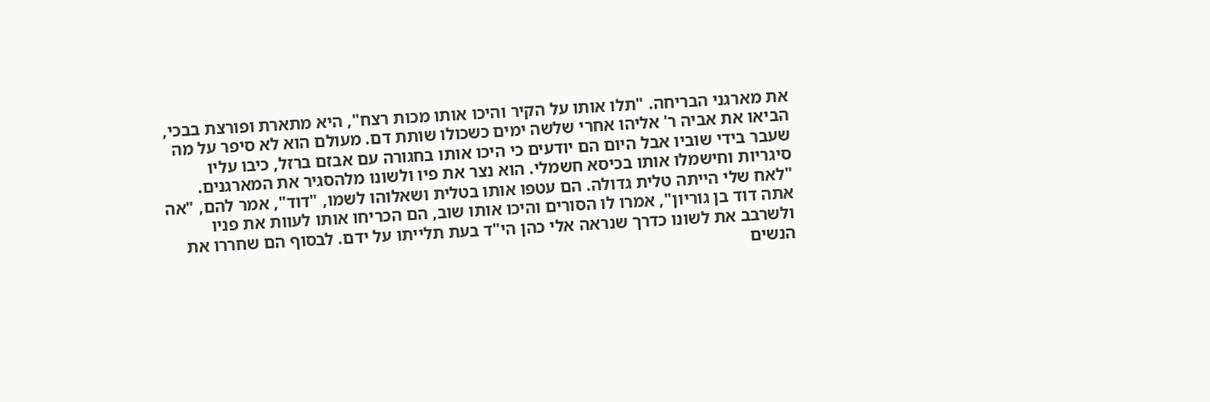את מארגני הבריחה. "תלו אותו על הקיר והיכו אותו מכות רצח", היא מתארת ופורצת בבכי, הביאו את אביה ר' אליהו אחרי שלשה ימים כשכולו שותת דם. מעולם הוא לא סיפר על מה שעבר בידי שוביו אבל היום הם יודעים כי היכו אותו בחגורה עם אבזם ברזל, כיבו עליו סיגריות וחישמלו אותו בכיסא חשמלי. הוא נצר את פיו ולשונו מלהסגיר את המארגנים. "לאח שלי הייתה טלית גדולה. הם עטפו אותו בטלית ושאלוהו לשמו, "דוד", אמר להם, "אה אתה דוד בן גוריון", אמרו לו הסורים והיכו אותו שוב, הם הכריחו אותו לעוות את פניו ולשרבב את לשונו כדרך שנראה אלי כהן הי"ד בעת תלייתו על ידם. לבסוף הם שחררו את הנשים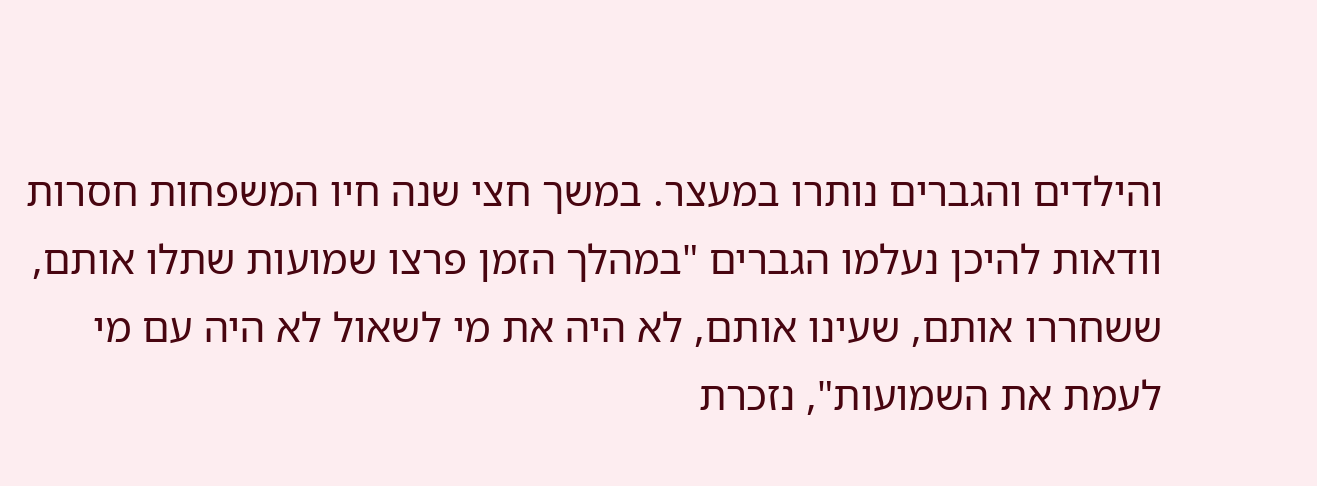והילדים והגברים נותרו במעצר. במשך חצי שנה חיו המשפחות חסרות וודאות להיכן נעלמו הגברים "במהלך הזמן פרצו שמועות שתלו אותם, ששחררו אותם, שעינו אותם, לא היה את מי לשאול לא היה עם מי לעמת את השמועות", נזכרת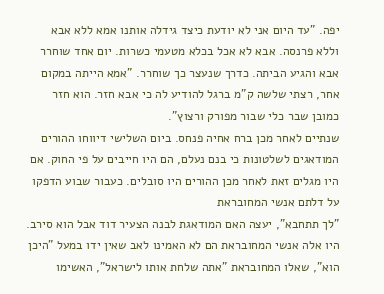יפה. "עד היום אני לא יודעת כיצד גידלה אותנו אמא ללא אבא וללא פרנסה. אבא לא אכל בכלא מטעמי כשרות. יום אחד שוחרר אבא והגיע הביתה. כדרך שנעצר כך שוחרר. "אמא הייתה במקום אחר, רצתי שלשה ק"מ ברגל להודיע לה כי אבא חזר. הוא חזר כמובן שבר כלי שבור מפורק ורצוץ".
שנתיים לאחר מכן ברח אחיה פנחס. ביום השלישי דיווחו ההורים המודאגים לשלטונות כי בנם נעלם, הם היו חייבים על פי החוק. אם היו מגלים זאת לאחר מכן ההורים היו סובלים. כעבור שבוע הדפקו על דלתם אנשי המחובראת
"לך תתחבא", יעצה האם המודאגת לבנה הצעיר דוד אבל הוא סירב. היו אלה אנשי המחובראת הם לא האמינו לאב שאין ידו במעל "היכן הוא", שאלו המחובראת "אתה שלחת אותו לישראל", האשימו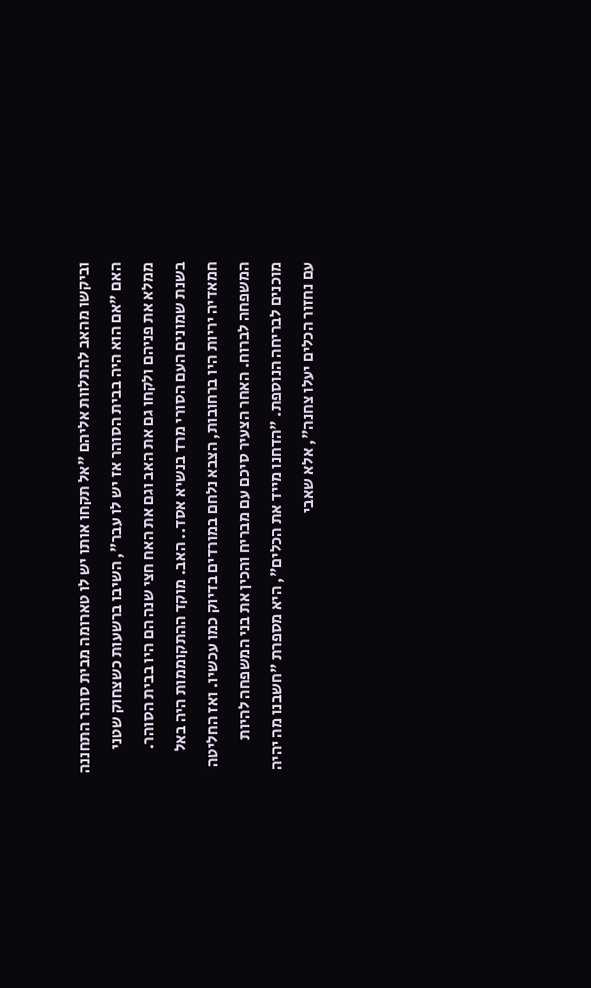וביקשו מהאב להתלוות אליהם "אל תקחו אותו יש לו טארומה מבית סוהר התחננה האם "אם הוא היה בבית הסוהר אז יש לו עבר", השיבו ברשעות כשצחוק שטני ממלא את פניהם ולקחו גם את האב וגם את האח חצי שנה הם היו בבית הסוהר.
בשנת שמונים העם הסורי מרד בנשיא אסד.. האב. מוקד ההתקוממות היה באל חמאדיה יריות היו ברחובות, הצבא נלחם במורדים בדיוק כמו עכשיו. ואז החליטה המשפחה לברוח. האחר הצעיר סיכם עם מבריח והכין את בני המשפחה להיות מוכנים לבריחה הנוספת. "הדחנו מייד את הכלים", היא מספרת "חשבנו מה יהיה עם נחזור הכלים יעלו צחנה", אלא שאבי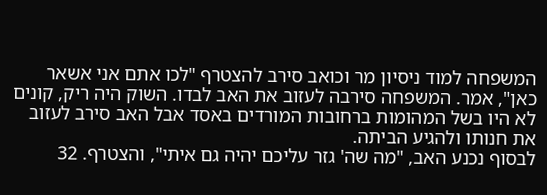המשפחה למוד ניסיון מר וכואב סירב להצטרף "לכו אתם אני אשאר כאן", אמר. המשפחה סירבה לעזוב את האב לבדו. השוק היה ריק, קונים לא היו בשל המהומות ברחובות המורדים באסד אבל האב סירב לעזוב את חנותו ולהגיע הביתה.
לבסוף נכנע האב, "מה שה' גזר עליכם יהיה גם איתי", והצטרף. 32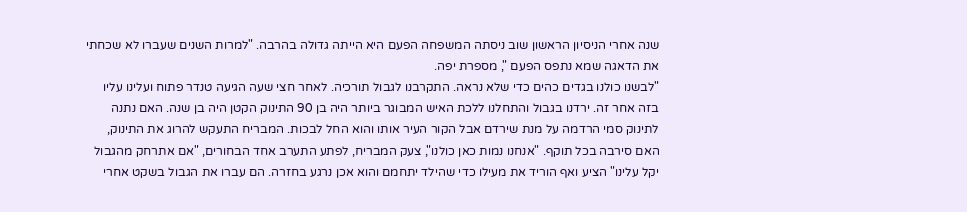שנה אחרי הניסיון הראשון שוב ניסתה המשפחה הפעם היא הייתה גדולה בהרבה. "למרות השנים שעברו לא שכחתי את הדאגה שמא נתפס הפעם ", מספרת יפה.
"לבשנו כולנו בגדים כהים כדי שלא נראה. התקרבנו לגבול תורכיה. לאחר חצי שעה הגיעה טנדר פתוח ועלינו עליו בזה אחר זה. ירדנו בגבול והתחלנו ללכת האיש המבוגר ביותר היה בן 90 התינוק הקטן היה בן שנה. האם נתנה לתינוק סמי הרדמה על מנת שירדם אבל הקור העיר אותו והוא החל לבכות. המבריח התעקש להרוג את התינוק, האם סירבה בכל תוקף. "אנחנו נמות כאן כולנו", צעק המבריח, לפתע התערב אחד הבחורים, "אם אתרחק מהגבול יקל עלינו" הציע ואף הוריד את מעילו כדי שהילד יתחמם והוא אכן נרגע בחזרה. הם עברו את הגבול בשקט אחרי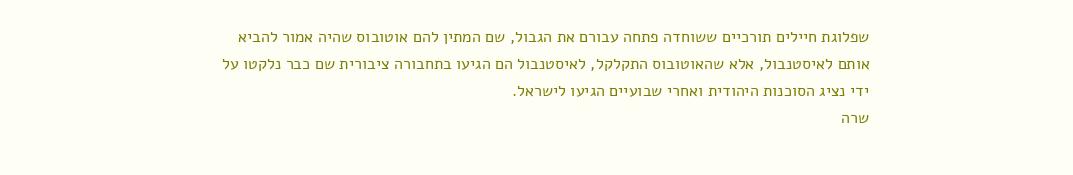שפלוגת חיילים תורכיים ששוחדה פתחה עבורם את הגבול, שם המתין להם אוטובוס שהיה אמור להביא אותם לאיסטנבול, אלא שהאוטובוס התקלקל, לאיסטנבול הם הגיעו בתחבורה ציבורית שם כבר נלקטו על ידי נציג הסוכנות היהודית ואחרי שבועיים הגיעו לישראל.
שרה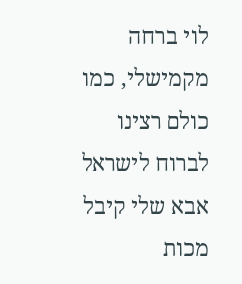לוי ברחה מקמישלי, כמו כולם רצינו לברוח לישראל אבא שלי קיבל מכות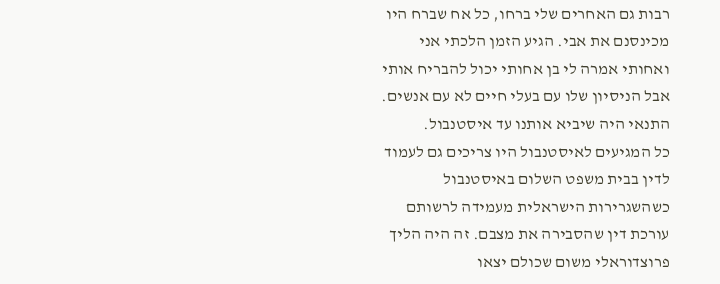רבות גם האחרים שלי ברחו, כל אח שברח היו מכינסנם את אבי. הגיע הזמן הלכתי אני ואחותי אמרה לי בן אחותי יכול להבריח אותי אבל הניסיון שלו עם בעלי חיים לא עם אנשים. התנאי היה שיביא אותנו עד איסטנבול.
כל המגיעים לאיסטנבול היו צריכים גם לעמוד לדין בבית משפט השלום באיסטנבול כשהשגרירות הישראלית מעמידה לרשותם עורכת דין שהסבירה את מצבם. זה היה הליך פרוצדוראלי משום שכולם יצאו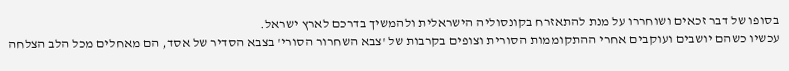בסופו של דבר זכאים ושוחררו על מנת להתאזרח בקונסוליה הישראלית ולהמשיך בדרכם לארץ ישראל.
עכשיו כשהם יושבים ועוקבים אחרי ההתקוממות הסורית וצופים בקרבות של 'צבא השחרור הסורי' בצבא הסדיר של אסד, הם מאחלים מכל הלב הצלחה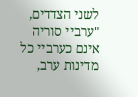לשני הצדדים, "ערביי סוריה אינם כערביי כל מדינות ערב,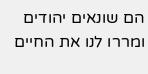הם שונאים יהודים ומררו לנו את החיים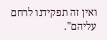ואין זה תפקידנו לרחם עליהם".